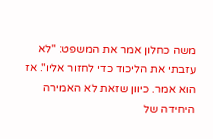משה כחלון אמר את המשפט: "לא עזבתי את הליכוד כדי לחזור אליו". אז הוא אמר. כיוון שזאת לא האמירה היחידה של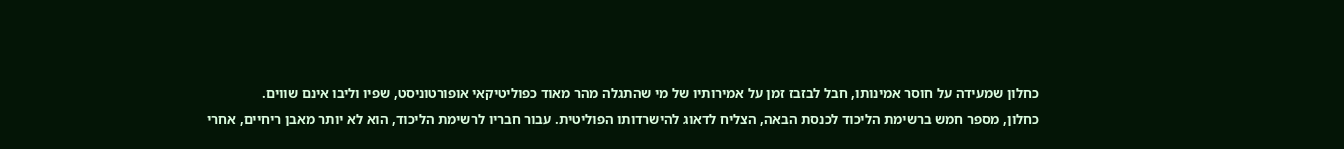כחלון שמעידה על חוסר אמינותו, חבל לבזבז זמן על אמירותיו של מי שהתגלה מהר מאוד כפוליטיקאי אופורטוניסט, שפיו וליבו אינם שווים.
כחלון, מספר חמש ברשימת הליכוד לכנסת הבאה, הצליח לדאוג להישרדותו הפוליטית. עבור חבריו לרשימת הליכוד, הוא לא יותר מאבן ריחיים, אחרי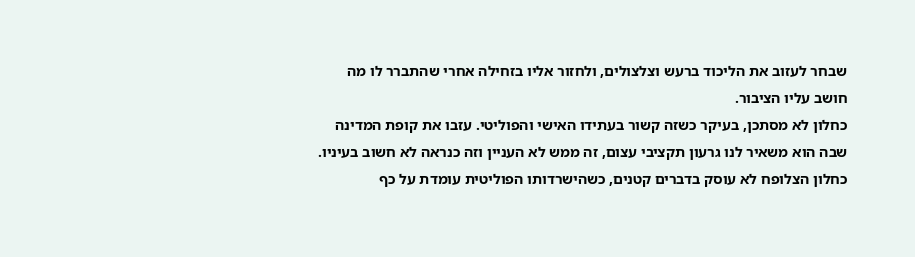שבחר לעזוב את הליכוד ברעש וצלצולים, ולחזור אליו בזחילה אחרי שהתברר לו מה חושב עליו הציבור.
כחלון לא מסתכן, בעיקר כשזה קשור בעתידו האישי והפוליטי. עזבו את קופת המדינה שבה הוא משאיר לנו גרעון תקציבי עצום, זה ממש לא העניין וזה כנראה לא חשוב בעיניו. כחלון הצלופח לא עוסק בדברים קטנים, כשהישרדותו הפוליטית עומדת על כף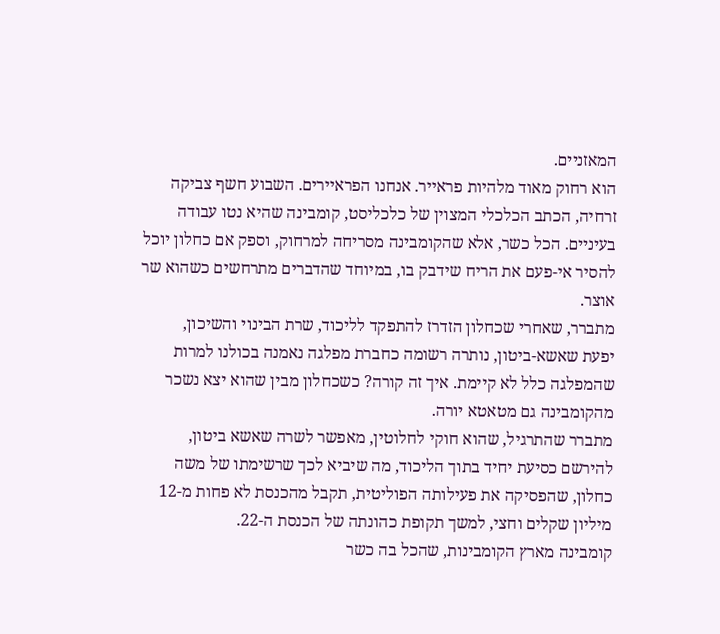המאזניים.
הוא רחוק מאוד מלהיות פראייר. אנחנו הפראיירים. השבוע חשף צביקה זרחיה, הכתב הכלכלי המצוין של כלכליסט, קומבינה שהיא נטו עבודה בעיניים. הכל כשר, אלא שהקומבינה מסריחה למרחוק, וספק אם כחלון יוכל להסיר אי-פעם את הריח שידבק בו, במיוחד שהדברים מתרחשים כשהוא שר אוצר.
מתברר, שאחרי שכחלון הזדרז להתפקד לליכוד, שרת הבינוי והשיכון,
יפעת שאשא-ביטון, נותרה רשומה כחברת מפלגה נאמנה בכולנו למרות שהמפלגה כלל לא קיימת. איך זה קורה? כשכחלון מבין שהוא יצא נשכר מהקומבינה גם מטאטא יורה.
מתברר שהתרגיל, שהוא חוקי לחלוטין, מאפשר לשרה שאשא ביטון, להירשם כסיעת יחיד בתוך הליכוד, מה שיביא לכך שרשימתו של משה כחלון, שהפסיקה את פעילותה הפוליטית, תקבל מהכנסת לא פחות מ-12 מיליון שקלים וחצי, למשך תקופת כהונתה של הכנסת ה-22.
קומבינה מארץ הקומבינות, שהכל בה כשר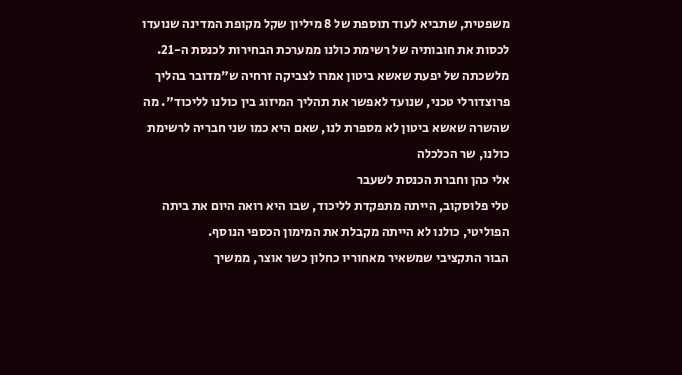משפטית, שתביא לעוד תוספת של 8 מיליון שקל מקופת המדינה שנועדו לכסות את חובותיה של רשימת כולנו ממערכת הבחירות לכנסת ה-21.
מלשכתה של יפעת שאשא ביטון אמרו לצביקה זרחיה ש"מדובר בהליך פרוצדורלי טכני, שנועד לאפשר את תהליך המיזוג בין כולנו לליכוד". מה שהשרה שאשא ביטון לא מספרת לנו, שאם היא כמו שני חבריה לרשימת כולנו, שר הכלכלה
אלי כהן וחברת הכנסת לשעבר
טלי פלוסקוב, הייתה מתפקדת לליכוד, שבו היא רואה היום את ביתה הפוליטי, כולנו לא הייתה מקבלת את המימון הכספי הנוסף.
הבור התקציבי שמשאיר מאחוריו כחלון כשר אוצר, ממשיך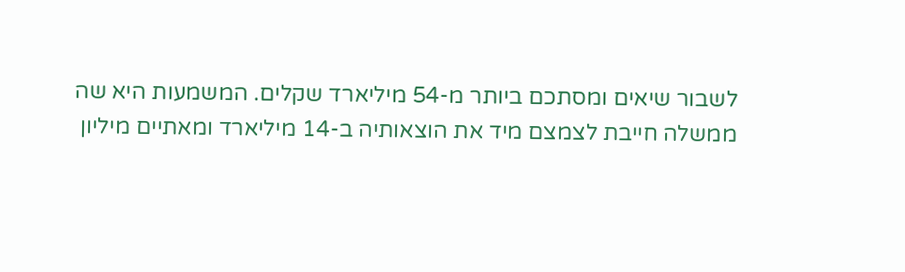לשבור שיאים ומסתכם ביותר מ-54 מיליארד שקלים. המשמעות היא שה
ממשלה חייבת לצמצם מיד את הוצאותיה ב-14 מיליארד ומאתיים מיליון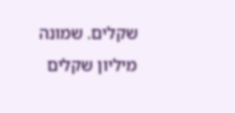שקלים. שמונה מיליון שקלים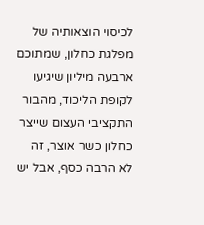לכיסוי הוצאותיה של
מפלגת כחלון, שמתוכם ארבעה מיליון שיגיעו לקופת הליכוד, מהבור התקציבי העצום שייצר כחלון כשר אוצר, זה לא הרבה כסף, אבל יש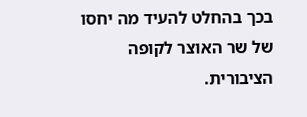בכך בהחלט להעיד מה יחסו של שר האוצר לקופה הציבורית.